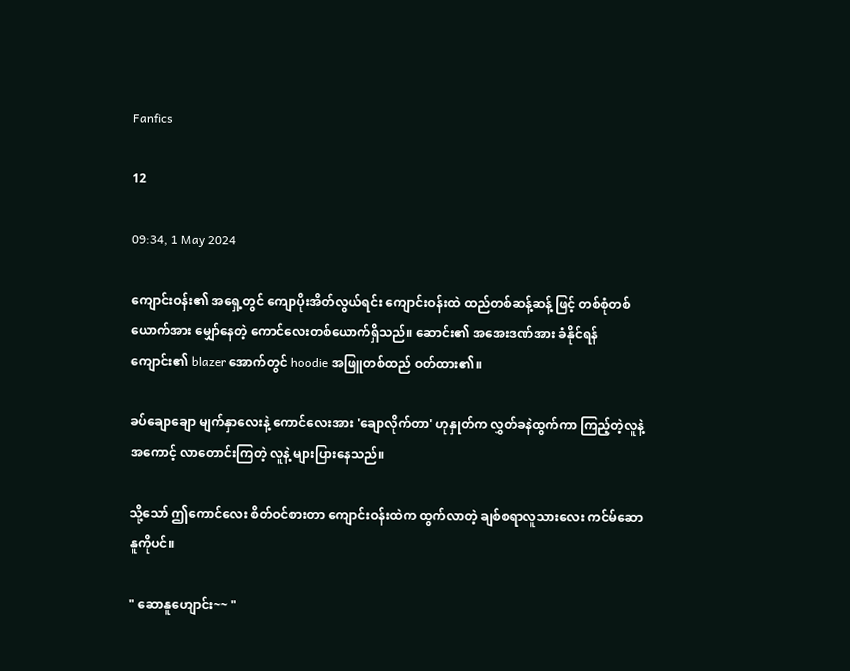Fanfics

12

09:34, 1 May 2024

ကျောင်းဝန်း၏ အရှေ့တွင် ကျောပိုးအိတ်လွယ်ရင်း ကျောင်းဝန်းထဲ ထည်တစ်ဆန့်ဆန့် ဖြင့် တစ်စုံတစ်ယောက်အား မျှော်နေတဲ့ ကောင်လေးတစ်ယောက်ရှိသည်။ ဆောင်း၏ အအေးဒဏ်အား ခံနိုင်ရန် ကျောင်း၏ blazer အောက်တွင် hoodie အဖြူတစ်ထည် ဝတ်ထား၏။

ခပ်ချောချော မျက်နှာ‌လေးနဲ့ ကောင်လေးအား 'ချောလိုက်တာ' ဟုနှုတ်က လွှတ်ခနဲထွက်ကာ ကြည့်တဲ့လူနဲ့ အကောင့် လာတောင်းကြတဲ့ လူနဲ့ များပြားနေသည်။

သို့သော် ဤကောင်‌လေး စိတ်ဝင်စားတာ ကျောင်းဝန်းထဲက ထွက်လာတဲ့ ချစ်စရာလူသားလေး ကင်မ်ဆောနူကိုပင်။

" ဆောနူဟျောင်း~~ "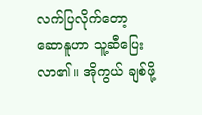လက်ပြလိုက်တော့ ဆောနူဟာ သူ့ဆီပြေးလာ၏။ အိုကွယ် ချစ်ဖို့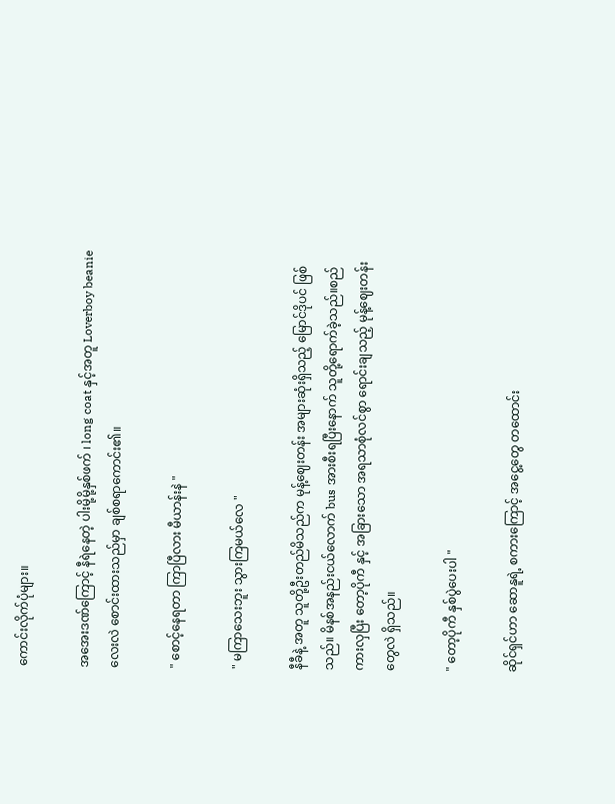ကောင်းလိုက်ပုံများ။

အအေးဒဏ်ကြောင့် နီရဲနေတဲ့ ပါးမို့မို့နှစ်ဖက် ၊ long coat နှင့်အတူ Loverboy beanie လေးလဲ စောင်းထားသည်မှာ ချစ်စရာကောင်း၏။

" စောင့်နေရတာ ကြာပြီလား မီယာန်းနဲ "

" မကြာသေးဘူး သွားကြမယ်လေ "

နီခီနဲ့ အတူ သူတို့ဦးတည်မိသည်က မုန့်ဈေးတန်း အများဆုံးရှိသည့် မြောင်ဒိုပင် ဖြစ်သည်။ မိနစ်အနည်းငယ်လောက် bus အားစီးရပြီးနောက် သူတို့ရောက်ခဲ့သည်။စည်ကားလှပြီး တော့ပိုကီ နှင့် အခြားသော အရသာစုံလင်စွာ ရောင်းချသည့် မုန့်ဈေးတန်းတွေလဲ ရှိသည်။

" တော့ပိုကီ နှစ်ပွဲပေးပါ "

ဆိုင်ရှင်ဟာ ဆောနူရဲ့ စကားကြောင့် အငွေ့တွေ တထောင်း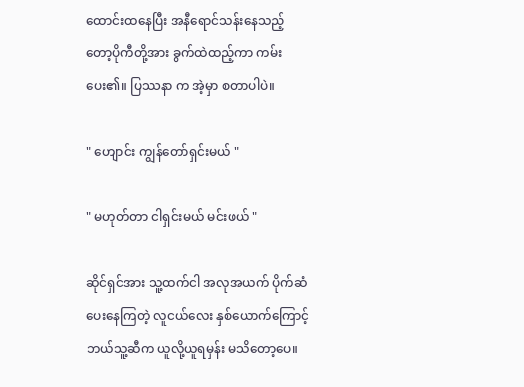ထောင်းထနေပြီး အနီရောင်သန်းနေသည့် တော့ပိုကီတို့အား ခွက်ထဲထည့်ကာ ကမ်းပေး၏။ ပြဿနာ က အဲ့မှာ စတာပါပဲ။

" ဟျောင်း ကျွန်တော်ရှင်းမယ် "

" မဟုတ်တာ ငါရှင်းမယ် မင်းဖယ် "

ဆိုင်ရှင်အား သူ့ထက်ငါ အလုအယက် ပိုက်ဆံပေးနေကြတဲ့ လူငယ်လေး နှစ်ယောက်ကြောင့် ဘယ်သူ့ဆီက ယူလို့ယူရမှန်း မသိတော့ပေ။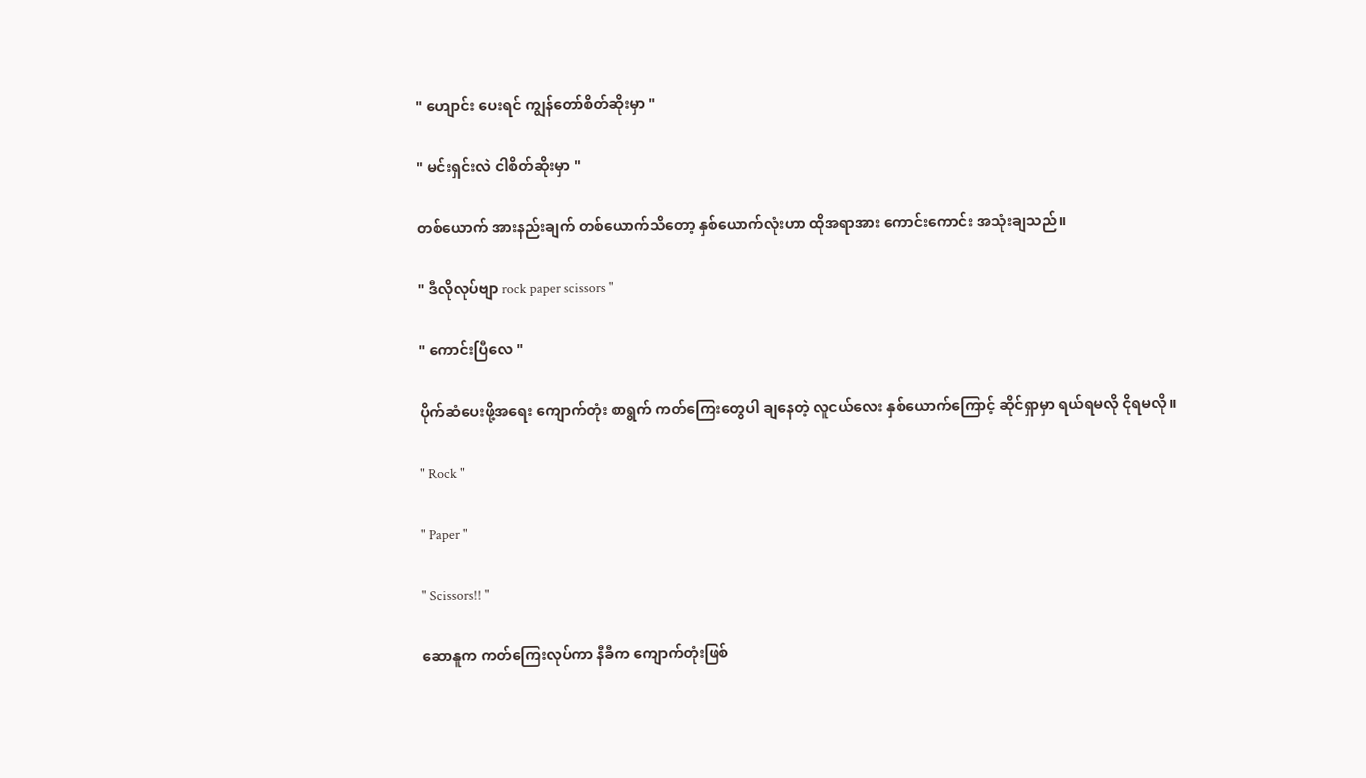" ဟျောင်း ပေးရင် ကျွန်တော်စိတ်ဆိုးမှာ "

" မင်းရှင်းလဲ ငါစိတ်ဆိုးမှာ "

တစ်‌ယောက် အားနည်းချက် တစ်ယောက်သိတော့ နှစ်ယောက်လုံးဟာ ထိုအရာအား ကောင်းကောင်း အသုံးချသည်။

" ဒီလိုလုပ်ဗျာ rock paper scissors "

" ကောင်းပြီလေ "

ပိုက်ဆံပေးဖို့အရေး ကျောက်တုံး စာရွက် ကတ်ကြေးတွေပါ ချနေတဲ့ လူငယ်လေး နှစ်ယောက်ကြောင့် ဆိုင်ရှာမှာ ရယ်ရမလို ငိုရမလို။

" Rock "

" Paper "

" Scissors!! "

ဆောနူက ကတ်ကြေးလုပ်ကာ နီခီက ကျောက်တုံးဖြစ်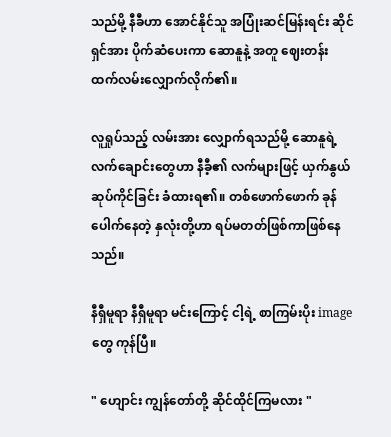သည်မို့ နီခီဟာ အောင်နိုင်သူ အပြုံးဆင်မြန်းရင်း ဆိုင်ရှင်အား ပိုက်ဆံပေးကာ ဆောနူနဲ့ အတူ ဈေးတန်း ထက်လမ်းလျှောက်လိုက်၏။

လူ‌ရှုပ်သည့် လမ်းအား လျှောက်ရသည်မို့ ဆောနူရဲ့ လက်ချောင်းတွေဟာ နီခီ့၏ လက်များဖြင့် ယှက်နွယ်ဆုပ်ကိုင်ခြင်း ခံထားရ၏။ တစ်ဖောက်ဖောက် ခုန်ပေါက်နေတဲ့ နှလုံးတို့ဟာ ရပ်မတတ်ဖြစ်ကာဖြစ်နေသည်။

နီရှီမူရာ နီရှီမူရာ မင်းကြောင့် ငါ့ရဲ့ စာကြမ်းပိုး image တွေ ကုန်ပြီ။

" ဟျောင်း ကျွန်တော်တို့ ဆိုင်ထိုင်ကြမလား "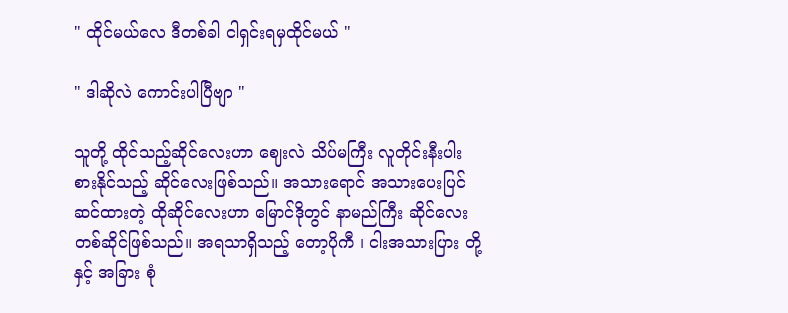" ထိုင်မယ်လေ ဒီတစ်ခါ ငါရှင်းရမှထိုင်မယ် "

" ဒါဆိုလဲ ကောင်းပါပြီဗျာ "

သူတို့ ထိုင်သည့်ဆိုင်လေးဟာ ဈေးလဲ သိပ်မကြီး လူတိုင်းနီးပါး စားနိုင်သည့် ဆိုင်လေးဖြစ်သည်။ အသားရောင် အသားပေးပြင်ဆင်ထားတဲ့ ထိုဆိုင်လေးဟာ မြောင်ဒိုတွင် နာမည်ကြီး ဆိုင်လေးတစ်ဆိုင်ဖြစ်သည်။ အရသာရှိသည့် တော့ပိုကီ ၊ ငါးအသားပြား တို့နှင့် အခြား စုံ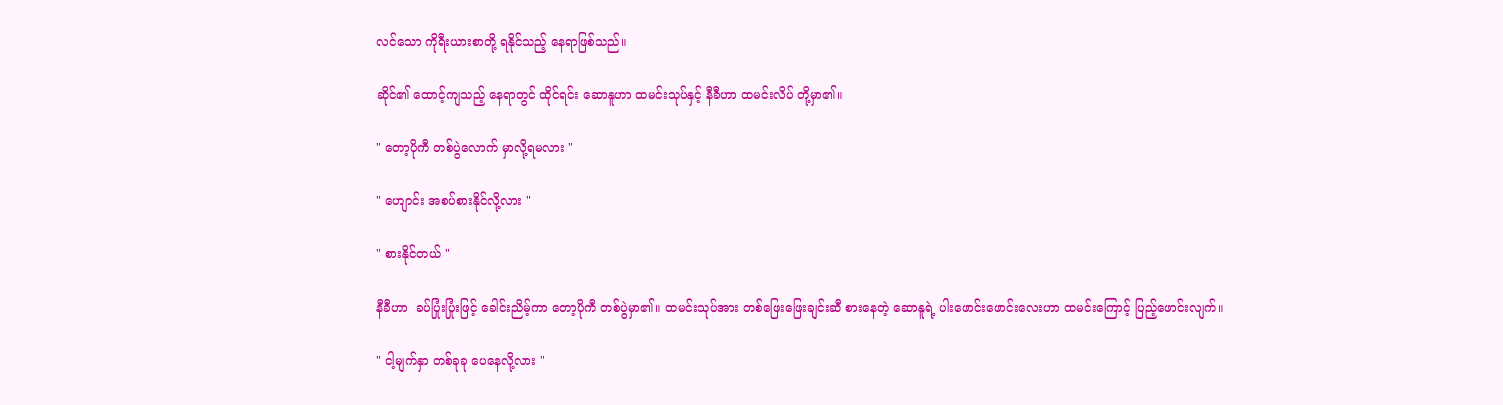လင်သော ကိုရီးယားစာတို့ ရနိုင်သည့် နေရာဖြစ်သည်။

ဆိုင်၏ ထောင့်ကျသည့် နေရာတွင် ထိုင်ရင်း ဆောနူဟာ ထမင်းသုပ်နှင့် နီခီဟာ ထမင်းလိပ် တို့မှာ၏။

" တော့ပိုကီ တစ်ပွဲလောက် မှာလို့ရမလား "

" ဟျောင်း အစပ်စားနိုင်လို့လား "

" စားနိုင်တယ် "

နီခီဟာ  ခပ်ပြုံးပြုံးဖြင့် ခေါင်းညိမ့်ကာ တော့ပိုကီ တစ်ပွဲမှာ၏။ ထမင်းသုပ်အား တစ်ဖြေးဖြေးချင်းဆီ စားနေတဲ့ ဆောနူရဲ့ ပါးဖောင်းဖောင်းလေးဟာ ထမင်းကြောင့် ပြည့်ဖောင်းလျက်။

" ငါ့မျက်နှာ တစ်ခုခု ပေနေလို့လား "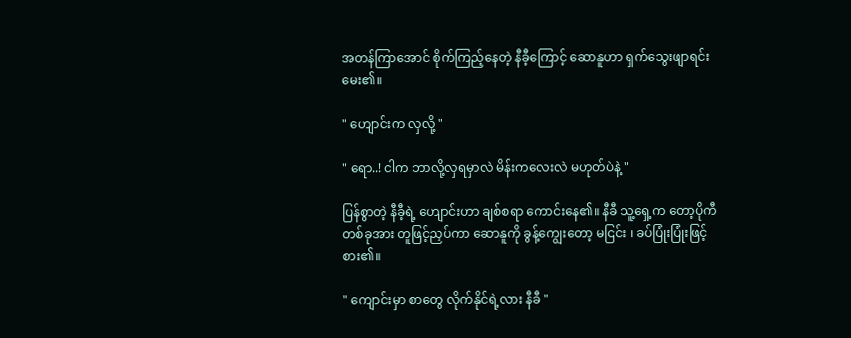အတန်ကြာအောင် စိုက်ကြည့်နေတဲ့ နီခီ့ကြောင့် ဆောနူဟာ ရှက်သွေးဖျာရင်း မေး၏။

" ဟျောင်းက လှလို့ "

" ရော..! ငါက ဘာလို့လှရမှာလဲ မိန်းကလေးလဲ မဟုတ်ပဲနဲ့ "

ပြန်စွာတဲ့ ‌နီခီ့ရဲ့ ဟျောင်းဟာ ချစ်စရာ ကောင်းနေ၏။ နီခီ သူ့ရှေ့က တော့ပိုကီ တစ်ခုအား တူဖြင့်ညှပ်ကာ ဆောနူကို ခွန့်ကျွေးတော့ မငြင်း ၊ ခပ်ပြုံးပြုံးဖြင့် စား၏။

" ကျောင်းမှာ စာတွေ လိုက်နိုင်ရဲ့လား နီခီ "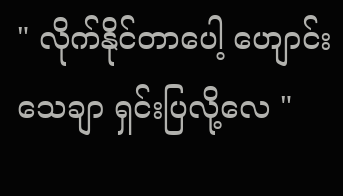" လိုက်နိုင်တာပေါ့ ဟျောင်းသေချာ ရှင်းပြလို့လေ "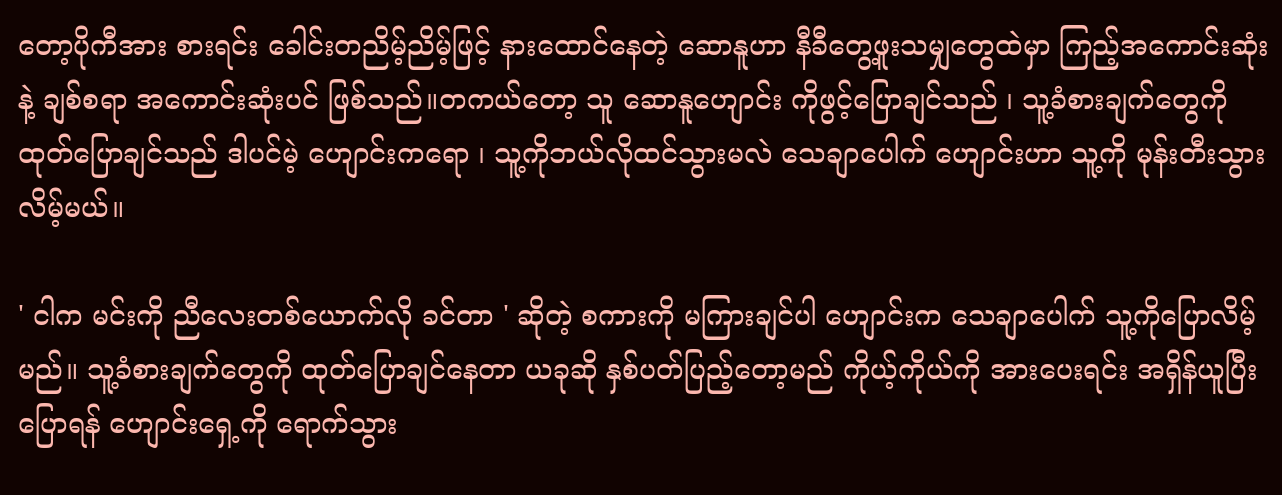တော့ပိုကီအား စားရင်း ခေါင်းတညိမ့်ညိမ့်ဖြင့် နားထောင်နေတဲ့ ဆောနူဟာ နီခီတွေ့ဖူးသမျှတွေထဲမှာ ကြည့်အကောင်းဆုံးနဲ့ ချစ်စရာ အကောင်းဆုံးပင် ဖြစ်သည်။တကယ်တော့ သူ ဆောနူဟျောင်း ကိုဖွင့်ပြောချင်သည် ၊ သူ့ခံစားချက်တွေကို ထုတ်ပြောချင်သည် ဒါပင်မဲ့ ဟျောင်းကရော ၊ သူ့ကိုဘယ်လိုထင်သွားမလဲ သေချာပေါက် ဟျောင်းဟာ သူ့ကို မုန်းတီးသွားလိမ့်မယ်။

' ငါက မင်းကို ညီလေးတစ်ယောက်လို ခင်တာ ' ဆိုတဲ့ စကားကို မကြားချင်ပါ ဟျောင်းက သေချာပေါက် သူ့ကိုပြောလိမ့်မည်။ သူ့ခံစားချက်တွေကို ထုတ်ပြောချင်နေတာ ယခုဆို နှစ်ပတ်ပြည့်တော့မည် ကိုယ့်ကိုယ်ကို အားပေးရင်း အရှိန်ယူပြီး ပြောရန် ဟျောင်းရှေ့ကို ရောက်သွား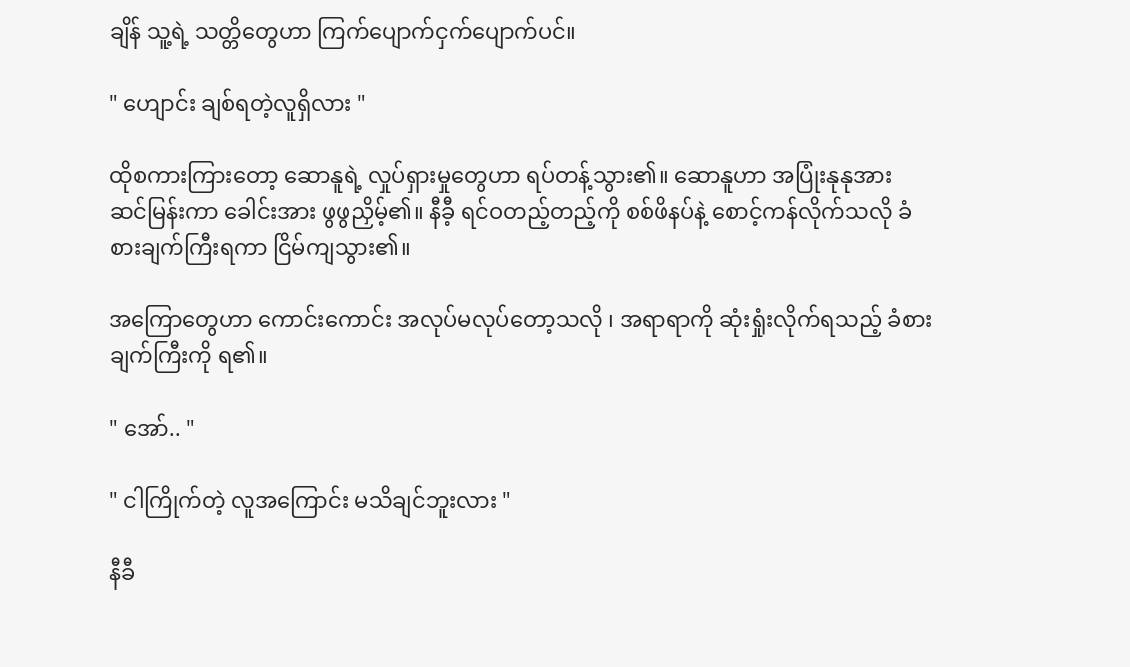ချိန် သူ့ရဲ့ သတ္တိတွေဟာ ကြက်ပျောက်ငှက်ပျောက်ပင်။

" ဟျောင်း ချစ်ရတဲ့လူရှိလား "

ထိုစကားကြားတော့ ‌ဆောနူရဲ့ လှုပ်ရှားမှုတွေဟာ ရပ်တန့်သွား၏။ ဆောနူဟာ အပြုံးနုနုအား ဆင်မြန်းကာ ခေါင်းအား ဖွဖွညှိမ့်၏။ နီခီ့ ရင်ဝတည့်တည့်ကို စစ်ဖိနပ်နဲ့ စောင့်ကန်လိုက်သလို ခံစားချက်ကြီးရကာ ငြိမ်ကျသွား၏။

အကြောတွေဟာ ကောင်းကောင်း အလုပ်မလုပ်တော့သလို ၊ အရာရာကို ဆုံးရှုံးလိုက်ရသည့် ခံစားချက်ကြီးကို ရ၏။

" အော်.. "

" ငါကြိုက်တဲ့ လူအကြောင်း မသိချင်ဘူးလား "

နီခီ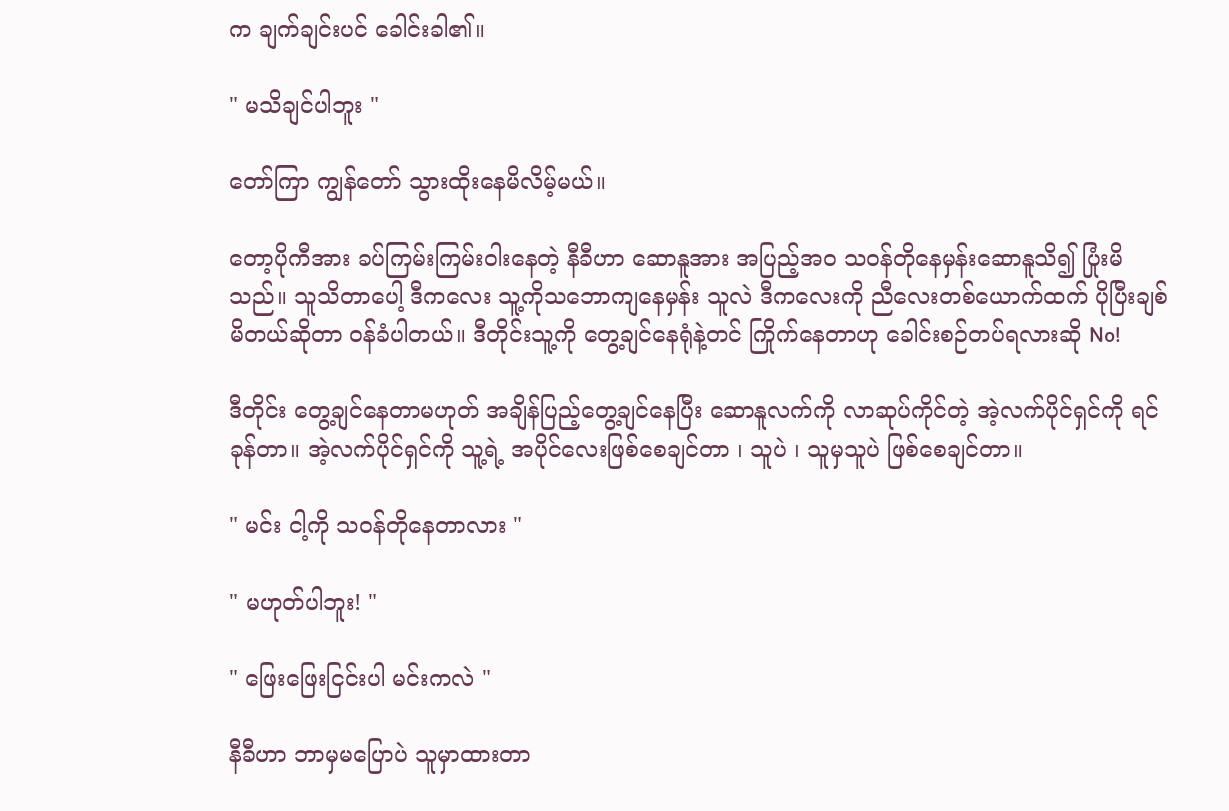က ချက်ချင်းပင် ခေါင်းခါ၏။

" မသိချင်ပါဘူး "

တော်ကြာ ကျွန်တော် သွားထိုးနေမိလိမ့်မယ်။

တော့ပိုကီအား ခပ်ကြမ်းကြမ်းဝါးနေတဲ့ နီခီဟာ ဆောနူအား အပြည့်အဝ သဝန်တိုနေမှန်းဆောနူသိ၍ ပြုံးမိသည်။ သူသိတာပေါ့ ဒီကလေး သူ့ကိုသဘောကျနေမှန်း သူလဲ ဒီကလေးကို ညီလေးတစ်ယောက်ထက် ပိုပြီးချစ်မိတယ်ဆိုတာ ဝန်ခံပါတယ်။ ဒီတိုင်းသူ့ကို တွေ့ချင်နေရုံနဲ့တင် ကြိုက်နေတာဟု ခေါင်းစဉ်တပ်ရလားဆို No!

ဒီတိုင်း တွေ့ချင်နေတာမဟုတ် အချိန်ပြည့်တွေ့ချင်နေပြီး ဆောနူလက်ကို လာဆုပ်ကိုင်တဲ့ အဲ့လက်ပိုင်ရှင်ကို ရင်ခုန်တာ။ အဲ့လက်ပိုင်ရှင်ကို သူ့ရဲ့ အပိုင်လေးဖြစ်စေချင်တာ ၊ သူပဲ ၊ သူမှသူပဲ ဖြစ်စေချင်တာ။

" မင်း ငါ့ကို သဝန်တိုနေတာလား "

" မဟုတ်ပါဘူး! "

" ဖြေးဖြေးငြင်းပါ ‌မင်းကလဲ "

နီခီဟာ ဘာမှမပြောပဲ ‌သူမှာထားတာ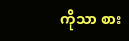ကိုသာ စား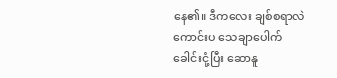နေ၏။ ဒီကလေး ချစ်စရာလဲကောင်းပ သေချာပေါက် ခေါင်းငုံ့ပြီး ဆောနူ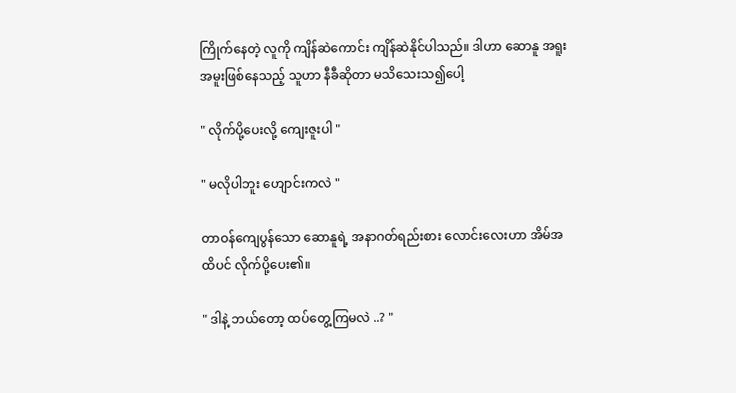ကြိုက်နေတဲ့ လူကို ကျိန်ဆဲကောင်း ကျိန်ဆဲနိုင်ပါသည်။ ဒါဟာ ဆောနူ အရူးအမူးဖြစ်နေသည့် သူဟာ နီခီဆိုတာ မသိသေးသ၍ပေါ့

" လိုက်ပို့ပေးလို့ ကျေးဇူးပါ "

" မလိုပါဘူး ဟျောင်းကလဲ "

တာဝန်ကျေပွန်သော ဆောနူရဲ့ အနာဂတ်ရည်းစား လောင်းလေးဟာ အိမ်အထိပင် လိုက်ပို့ပေး၏။

" ဒါနဲ့ ဘယ်တော့ ထပ်တွေ့ကြမလဲ ..? "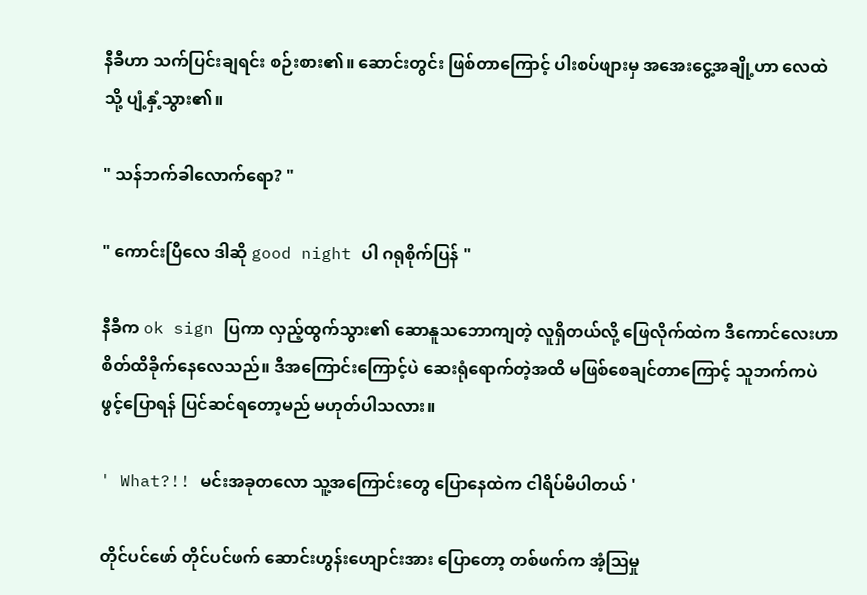နီခီဟာ သက်ပြင်းချရင်း စဉ်းစား၏။ ဆောင်းတွင်း ဖြစ်တာကြောင့် ပါးစပ်ဖျားမှ အအေးငွေ့အချို့ဟာ လေထဲသို့ ပျံ့နှံ့သွား၏။

" သန်ဘက်ခါလောက်ရော? "

" ကောင်းပြီလေ ဒါဆို good night ပါ ဂရုစိုက်ပြန် "

နီခီက ok sign ပြကာ လှည့်ထွက်သွား၏ ဆောနူသဘောကျတဲ့ လူရှိတယ်လို့ ဖြေလိုက်ထဲက ဒီကောင်လေးဟာ စိတ်ထိခိုက်နေလေသည်။ ဒီအကြောင်းကြောင့်ပဲ ဆေးရုံရောက်‌တဲ့အထိ မဖြစ်စေချင်တာကြောင့် သူဘက်ကပဲ ဖွင့်ပြောရန် ပြင်ဆင်ရ‌တော့မည် မဟုတ်ပါသလား။

' What?!! မင်းအခုတလော သူ့အကြောင်းတွေ ပြောနေထဲက ငါရိပ်မိပါတယ် '

တိုင်ပင်ဖော် တိုင်ပင်ဖက် ‌ဆောင်းဟွန်းဟျောင်းအား ပြောတော့ တစ်ဖက်က အံ့ဩမှု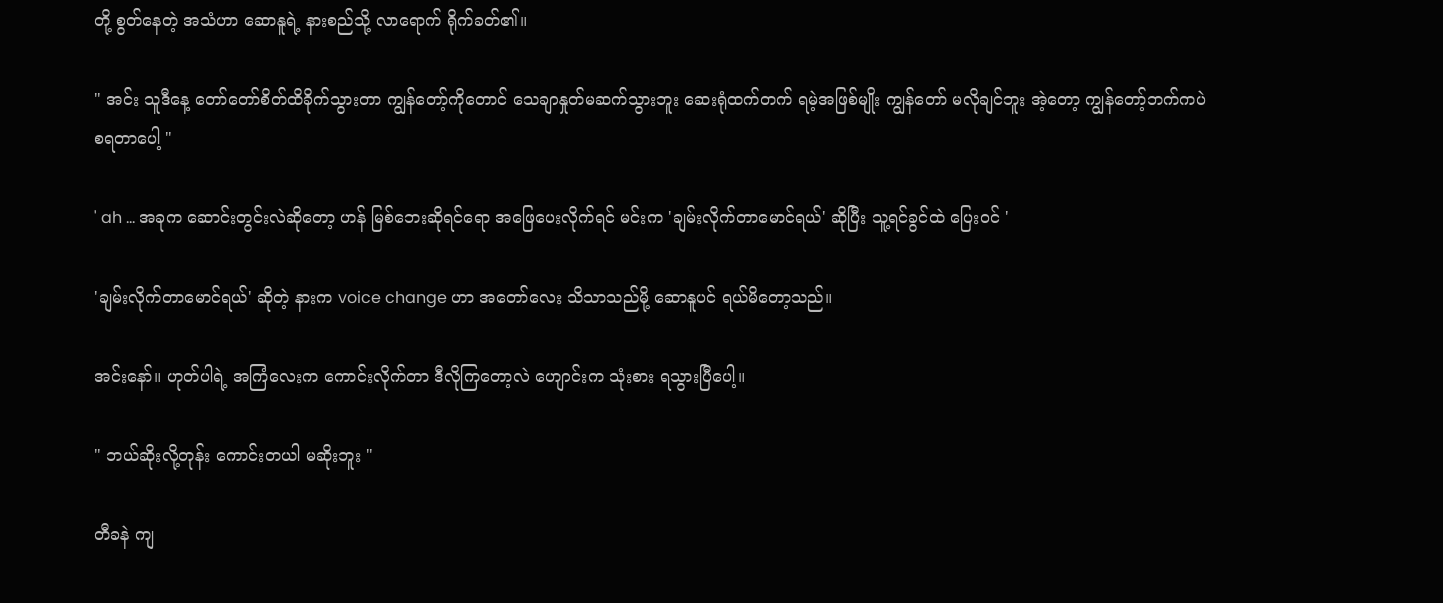တို့ စွတ်နေတဲ့ အသံဟာ ဆောနူရဲ့ နားစည်သို့ လာရောက် ရိုက်ခတ်၏။

" အင်း သူဒီနေ့ တော်တော်စိတ်ထိခိုက်သွားတာ ကျွန်တော့်ကိုတောင် သေချာနှုတ်မဆက်သွားဘူး ဆေးရုံထက်တက် ရမဲ့အဖြစ်မျိုး ကျွန်တော် မလိုချင်ဘူး အဲ့တော့ ကျွန်တော့်ဘက်ကပဲ စရတာပေါ့ "

' ah ... အခုက ဆောင်းတွင်းလဲဆိုတော့ ဟန် မြစ်ဘေးဆိုရင်ရော အဖြေပေးလိုက်ရင် မင်းက 'ချမ်းလိုက်တာမောင်ရယ်' ဆိုပြီး သူ့ရင်ခွင်ထဲ ပြေးဝင် '

'ချမ်းလိုက်တာမောင်ရယ်' ဆိုတဲ့ နားက voice change ဟာ အတော်လေး သိသာသည်မို့ ဆောနူပင် ရယ်မိတော့သည်။

အင်းနော်။ ဟုတ်ပါရဲ့ အကြံလေးက ကောင်းလိုက်တာ ဒီလိုကြတော့လဲ ဟျောင်းက သုံးစား ရသွားပြီပေါ့။

" ဘယ်ဆိုးလို့တုန်း ကောင်းတယါ မဆိုးဘူး "

တီခနဲ ကျ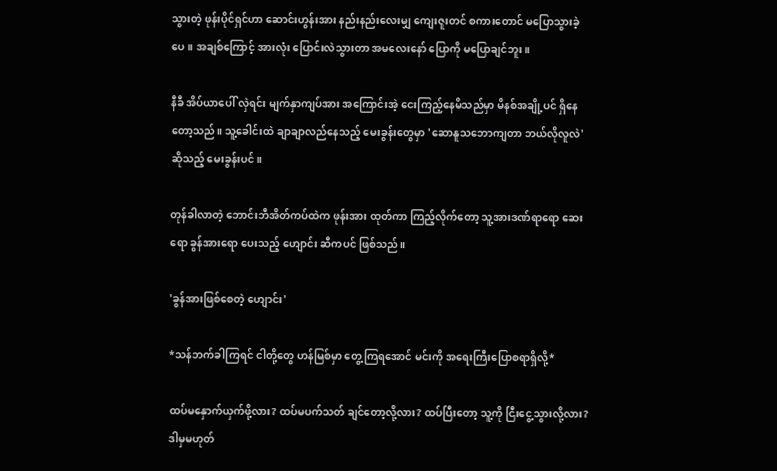သွားတဲ့ ဖုန်းပိုင်ရှင်ဟာ ဆောင်းဟွန်းအား နည်းနည်းလေးမျှ ကျေးဇူးတင် စကားတောင် မပြောသွားခဲ့ပေ။ အချစ်ကြောင့် အားလုံး ပြောင်းလဲသွားတာ အမလေးနော် ပြောကို မပြောချင်ဘူး။

နီခီ အိပ်ယာပေါ် လှဲရင်း မျက်နှာကျပ်အား အကြောင်းအဲ့ ငေးကြည့်နေမိသည်မှာ မိနစ်အချို့ပင် ရှိနေတော့သည်။ သူ့ခေါင်းထဲ ချာချာလည်နေသည့် မေးခွန်းတွေမှာ 'ဆောနူသဘောကျတာ ဘယ်လိုလူလဲ' ဆိုသည့် မေးခွန်းပင်။

တုန်ခါလာတဲ့ ဘောင်းဘီအိတ်ကပ်ထဲက ဖုန်းအား ထုတ်ကာ ကြည့်လိုက်တော့ သူ့အားဒဏ်ရာရော ဆေးရော ခွန်အားရော ပေးသည့် ဟျောင်း ဆီကပင် ဖြစ်သည်။

'ခွန်အားဖြစ်စေတဲ့ ဟျောင်း'

*သန်ဘက်ခါကြရင် ငါတို့တွေ ဟန်မြစ်မှာ တွေ့ကြရအောင် မင်းကို အရေးကြီးပြောစရာရှိလို့*

ထပ်မနှောက်ယှက်ဖို့လား? ထပ်မပက်သတ် ချင်တော့လို့လား? ထပ်ပြီးတော့ သူ့ကို ငြီးငွေ့သွားလို့လား? ဒါမှမဟုတ်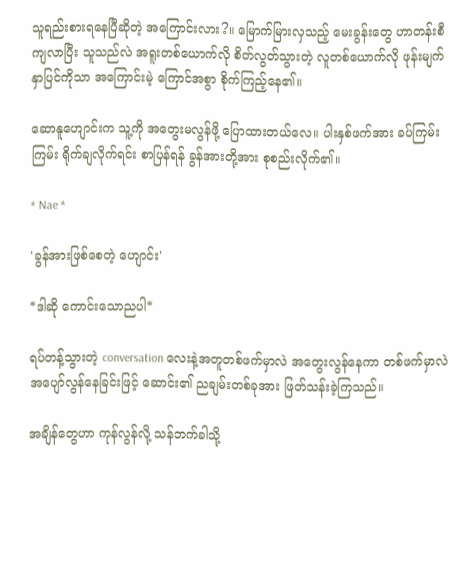သူ‌ရည်းစားရနေပြီဆိုတဲ့ အကြောင်းလား?။ မြောက်မြားလှသည့် မေးခွန်းတွေ ဟာတန်းစီကျလာပြီး သူသည်လဲ အရူးတစ်ယောက်လို စိတ်လွတ်သွားတဲ့ လူတစ်‌ယောက်လို ဖုန်းမျက်နှာပြင်ကိုသာ အကြောင်းမဲ့ ကြောင်အစွာ စိုက်ကြည့်နေ၏။

ဆောနူဟျောင်းက သူ့ကို အတွေးမလွန်ဖို့ ပြောထားတယ်လေ။ ပါးနှစ်ဖက်အား ခပ်ကြမ်းကြမ်း ရိုက်ချလိုက်ရင်း စာပြန်ရန် ခွန်အားတို့အား စုစည်းလိုက်၏။

* Nae *

'ခွန်အားဖြစ်‌စေတဲ့ ဟျောင်း'

*ဒါဆို ကောင်းသောညပါ*

ရပ်တန့်သွားတဲ့ conversation လေးနဲ့အတူတစ်ဖက်မှာလဲ အတွေးလွန်နေကာ တစ်ဖက်မှာလဲ အပျော်လွန်နေခြင်းဖြင့် ဆောင်း၏ ညချမ်းတစ်ခုအား ဖြတ်သန်းခဲ့ကြသည်။

အချိန်တွေဟာ ကုန်လွန်လို့ သန်ဘက်ခါသို့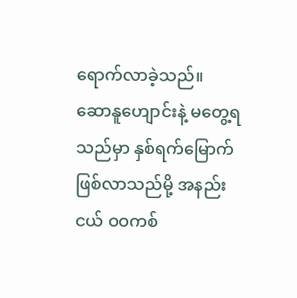ရောက်လာခဲ့သည်။ ဆောနူဟျောင်းနဲ့ မတွေ့ရသည်မှာ နှစ်ရက်မြောက် ဖြစ်လာသည်မို့ အနည်းငယ် ဝဝကစ်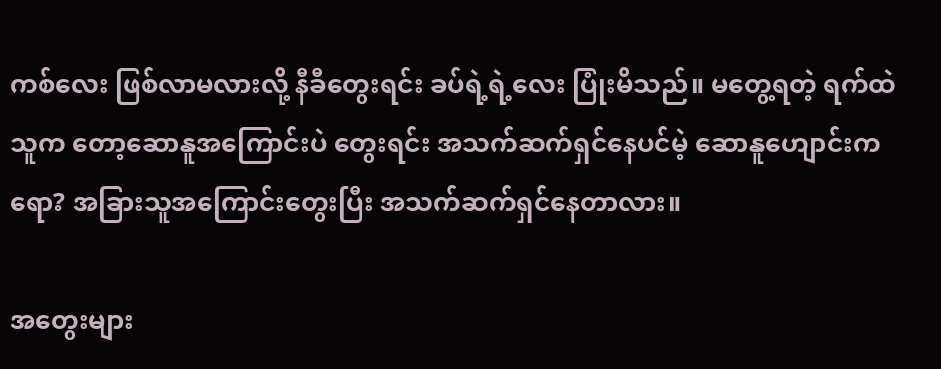ကစ်လေး ဖြစ်လာမလားလို့ နီခီတွေးရင်း ခပ်ရဲ့ရဲ့လေး ပြုံးမိသည်။ မတွေ့ရတဲ့ ရက်ထဲ သူက‌ တော့ဆောနူ‌အကြောင်းပဲ တွေးရင်း အသက်ဆက်ရှင်နေပင်မဲ့ ဆောနူဟျောင်းကရော? အခြားသူအကြောင်းတွေးပြီး အသက်ဆက်ရှင်နေတာလား။

အတွေးများ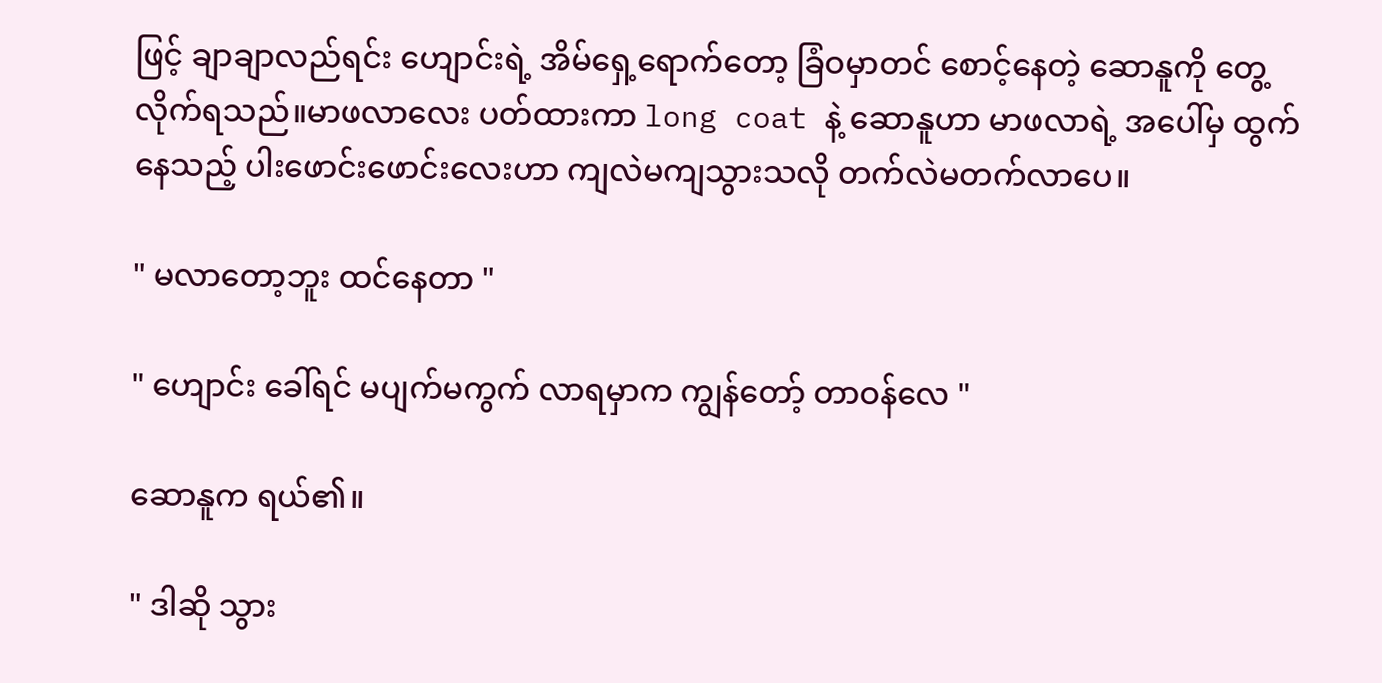ဖြင့် ချာချာလည်ရင်း ‌ဟျောင်းရဲ့ အိမ်ရှေ့ရောက်တော့ ခြံဝမှာတင် စောင့်နေတဲ့ ဆောနူကို တွေ့လိုက်ရသည်။မာဖလာလေး ပတ်ထားကာ long coat နဲ့ ဆောနူဟာ မာဖလာရဲ့ အပေါ်မှ ထွက်နေသည့် ပါးဖောင်းဖောင်းလေးဟာ ကျလဲမကျသွားသလို တက်လဲမတက်လာပေ။

" မလာတော့ဘူး ထင်နေတာ "

" ဟျောင်း ခေါ်ရင် မပျက်မကွက် လာရမှာက ကျွန်တော့် တာဝန်လေ "

ဆောနူက ရယ်၏။

" ဒါဆို သွား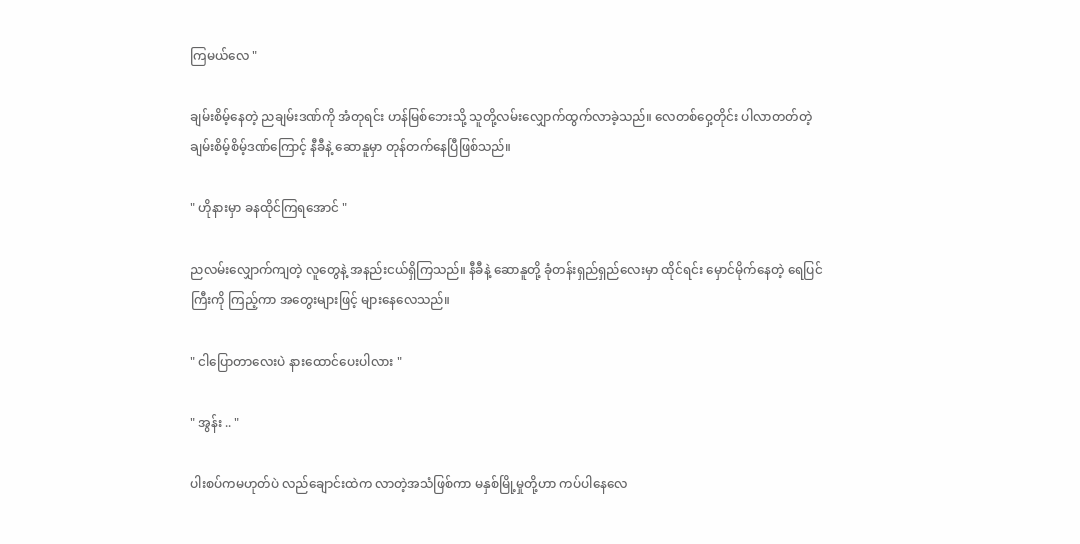ကြမယ်လေ "

ချမ်းစိမ့်နေတဲ့ ညချမ်းဒဏ်ကို အံတုရင်း ဟန်မြစ်ဘေးသို့ သူတို့လမ်းလျှောက်ထွက်လာခဲ့သည်။ လေတစ်ဝှေ့တိုင်း ပါလာတတ်တဲ့ ချမ်းစိမ့်စိမ့်ဒဏ်ကြောင့် နီခီနဲ့ ဆောနူမှာ တုန်တက်နေပြီဖြစ်သည်။

" ဟိုနားမှာ ခနထိုင်ကြရအောင် "

ညလမ်းလျှောက်ကျတဲ့ လူတွေနဲ့ အနည်းငယ်ရှိကြသည်။ ‌နီခီနဲ့ ဆောနူတို့ ခုံတန်းရှည်ရှည်လေးမှာ ထိုင်ရင်း မှောင်မိုက်နေတဲ့ ရေပြင်ကြီးကို ကြည့်ကာ အတွေးများဖြင့် များနေလေသည်။

" ငါပြောတာလေးပဲ နားထောင်ပေးပါလား "

" အွန်း .. "

ပါးစပ်ကမဟုတ်ပဲ လည်ချောင်းထဲက လာတဲ့အသံဖြစ်ကာ မနှစ်မြို့မှုတို့ဟာ ကပ်ပါနေလေ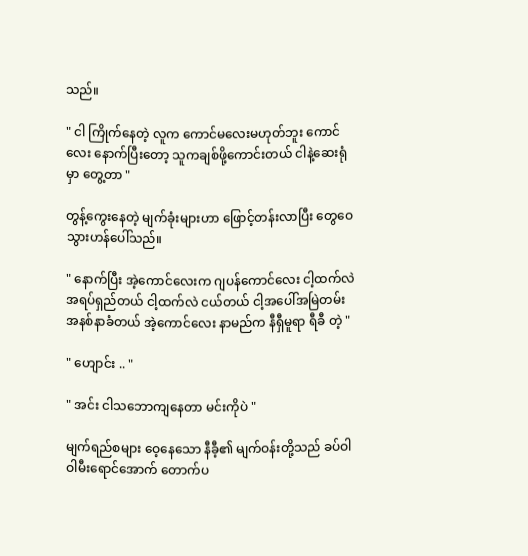သည်။

" ငါ ကြိုက်နေတဲ့ လူက ကောင်မလေးမဟုတ်ဘူး ကောင်လေး နောက်ပြီးတော့ သူကချစ်ဖို့ကောင်းတယ် ငါနဲ့ဆေးရုံမှာ တွေ့တာ "

တွန့်ကွေးနေတဲ့ မျက်ခုံးများဟာ ဖြောင့်တန်းလာပြီး တွေဝေသွားဟန်ပေါ်သည်။

" နောက်ပြီး အဲ့ကောင်လေးက ဂျပန်‌ကောင်လေး ငါ့ထက်လဲ အရပ်ရှည်တယ် ငါ့ထက်လဲ ငယ်တယ် ငါ့အပေါ်အမြဲတမ်း အနစ်နာခံတယ် အဲ့ကောင်လေး နာမည်က နီရှီမူရာ ရီခီ တဲ့ "

" ဟျောင်း .. "

" အင်း ငါသဘောကျနေတာ မင်းကိုပဲ "

မျက်ရည်စများ ဝေ့နေသော နီခီ့၏ မျက်ဝန်းတို့သည် ခပ်ဝါဝါမီးရောင်အောက် တောက်ပ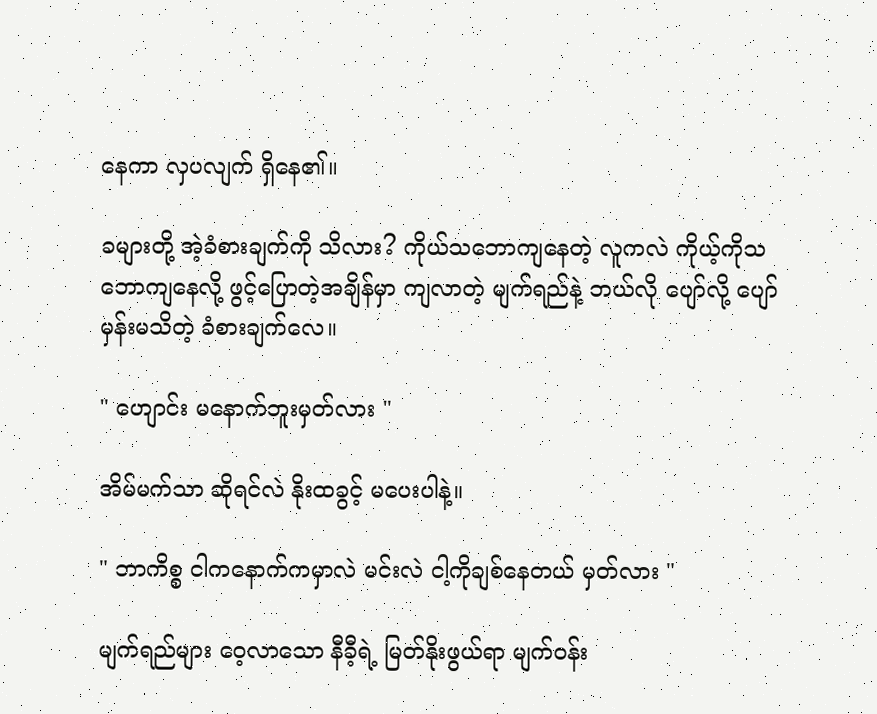နေကာ လှပလျက် ရှိနေ၏။

ခများတို့ အဲ့ခံစားချက်ကို သိလား? ကိုယ်သဘောကျနေတဲ့ လူကလဲ ကိုယ့်ကိုသဘောကျနေလို့ ဖွင့်ပြောတဲ့အချိန်မှာ ကျလာတဲ့ မျက်ရည်နဲ့ ဘယ်လို ပျော်လို့ ပျော်မှန်းမသိတဲ့ ခံစားချက်လေ။

" ဟျောင်း မနောက်ဘူးမှတ်လား "

အိမ်မက်သာ ဆိုရင်လဲ နိုးထခွင့် မပေးပါနဲ့။

" ဘာကိစ္စ ငါကနောက်ကမှာလဲ မင်းလဲ ငါ့ကိုချစ်နေတယ် မှတ်လား "

မျက်ရည်များ ဝေ့လာသော နီခီ့ရဲ့ မြတ်နိုးဖွယ်ရာ မျက်ဝန်း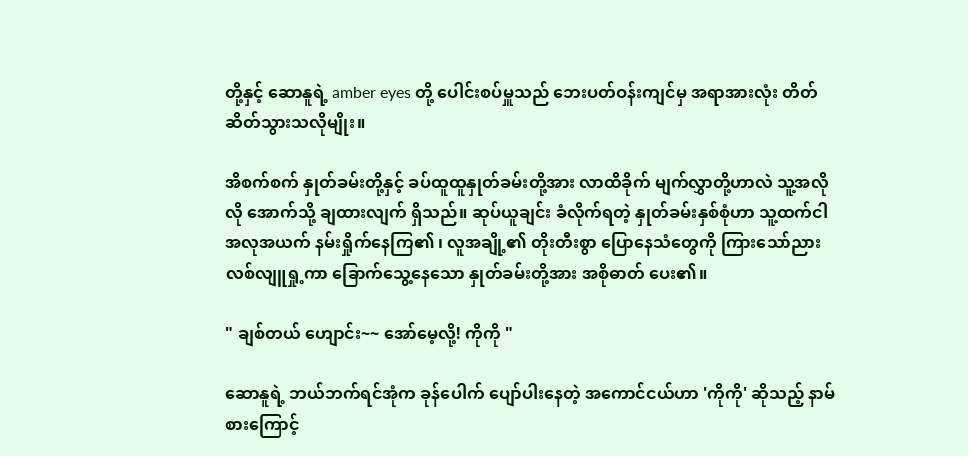တို့နှင့် ဆောနူရဲ့ amber eyes တို့ ပေါင်းစပ်မှူသည် ဘေးပတ်ဝန်းကျင်မှ အရာအားလုံး တိတ်ဆိတ်သွားသလိုမျိုး။

အိစက်စက် နှုတ်ခမ်းတို့နှင့် ခပ်ထူထူနှုတ်ခမ်းတို့အား လာထိခိုက် မျက်လွှာတို့ဟာလဲ သူ့အလိုလို အောက်သို့ ချထားလျက် ရှိသည်။ ဆုပ်ယူချင်း ခံလိုက်ရတဲ့ နှုတ်ခမ်းနှစ်စုံဟာ သူ့ထက်ငါ အလုအယက် နမ်းရှိုက်နေကြ၏ ၊ လူအချို့၏ တိုးတီးစွာ ပြောနေသံတွေကို ကြားသော်ညား လစ်လျူရှု့ကာ ခြောက်သွေ့နေသော နှုတ်ခမ်းတို့အား အစိုဓာတ် ပေး၏။

" ချစ်တယ် ဟျောင်း~~ အော်မေ့လို့! ကိုကို "

ဆောနူရဲ့ ဘယ်ဘက်ရင်အုံက ခုန်ပေါက် ပျော်ပါးနေတဲ့ အကောင်ငယ်ဟာ 'ကိုကို' ဆိုသည့် နာမ်စားကြောင့်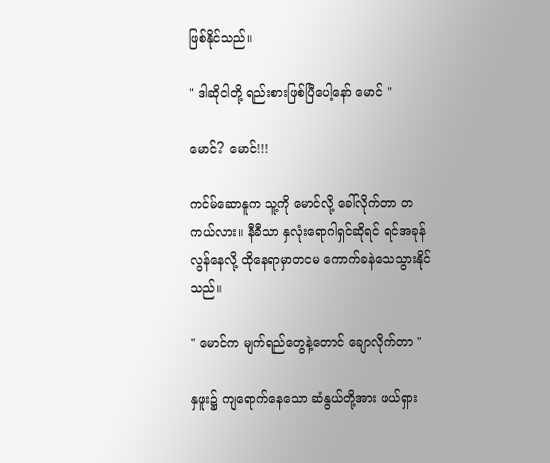ဖြစ်နိုင်သည်။

" ဒါဆိုငါတို့ ရည်းစားဖြစ်ပြီပေါ့နော် မောင် "

မောင်? မောင်!!!

ကင်မ်ဆောနူက သူ့ကို မောင်လို့ ခေါ်လိုက်တာ တကယ်လား။ နီခီသာ နှလုံးရောဂါရှင်ဆိုရင် ရင်အခုန်လွန်နေလို့ ထိုနေရာမှာတငမ ကောက်ခနဲသေသွားနိုင်သည်။

" မောင်က မျက်ရည်တွေနဲ့တောင် ချောလိုက်တာ "

နှဖူး၌ ကျရောက်နေသော ဆံနွယ်တို့အား ဖယ်ရှား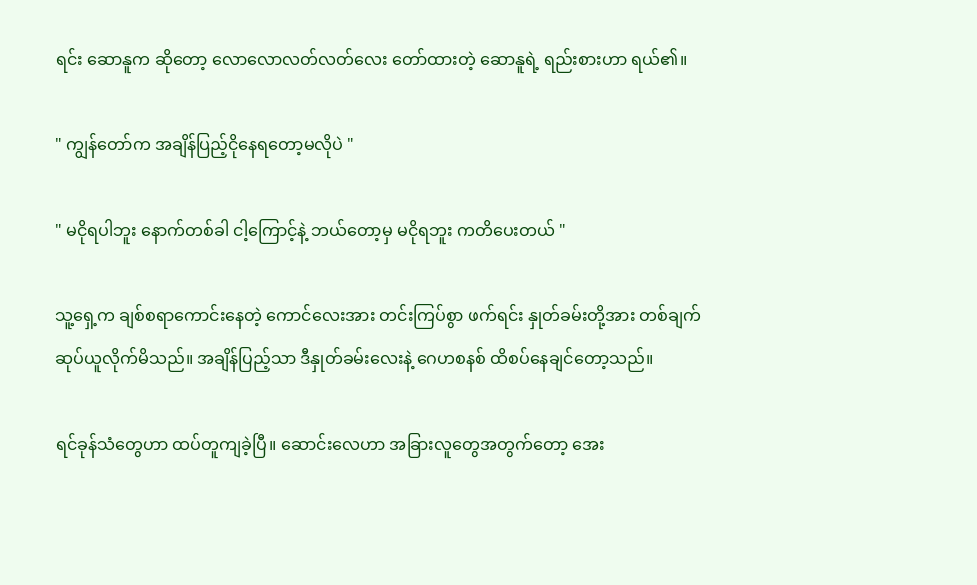ရင်း ဆောနူက ‌ဆိုတော့ လောလောလတ်လတ်လေး တော်ထားတဲ့ ဆောနူရဲ့ ရည်းစားဟာ ရယ်၏။

" ကျွန်တော်က အချိန်ပြည့်ငိုနေရတော့မလိုပဲ "

" မငိုရပါဘူး နောက်တစ်ခါ ငါ့ကြောင့်နဲ့ ဘယ်တော့မှ မငိုရဘူး ကတိပေးတယ် "

သူ့ရှေ့က ချစ်စရာကောင်းနေတဲ့ ကောင်လေးအား တင်းကြပ်စွာ ဖက်ရင်း နှုတ်ခမ်းတို့အား တစ်ချက် ဆုပ်ယူလိုက်မိသည်။ အချိန်ပြည့်သာ ဒီနှုတ်ခမ်းလေးနဲ့ ဂေဟစနစ် ထိစပ်နေချင်တော့သည်။

ရင်ခုန်သံတွေဟာ ထပ်တူကျခဲ့ပြီ။ ဆောင်းလေဟာ အခြားလူတွေအ‌တွက်တော့ အေး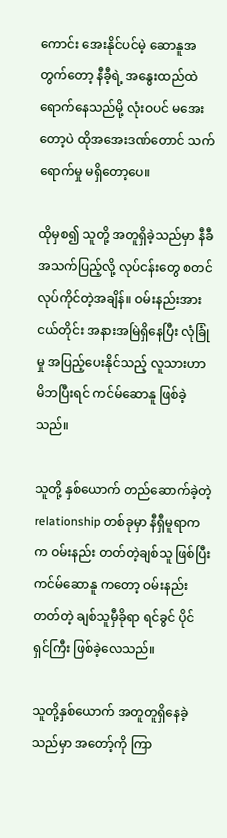ကောင်း အေးနိုင်ပင်မဲ့ ဆောနူအတွက်တော့ နီခီ့ရဲ့ အနွေးထည်ထဲ ရောက်နေသည်မို့ လုံးဝပင် မအေးတော့ပဲ ထိုအအေးဒဏ်တောင် သက်ရောက်မှု မရှိတော့ပေ။

ထိုမှစ၍ သူတို့ အတူရှိခဲ့သည်မှာ နီခီ အသက်ပြည့်လို့ လုပ်ငန်းတွေ စတင်လုပ်ကိုင်တဲ့အချိန်။ ဝမ်းနည်းအားငယ်တိုင်း အနားအမြဲရှိနေပြီး လုံခြုံမှု အပြည့်ပေးနိုင်သည့် လူသားဟာ မိဘပြီးရင် ကင်မ်ဆောနူ ဖြစ်ခဲ့သည်။

သူတို့ နှစ်ယောက် တည်ဆောက်ခဲ့တဲ့ relationship တစ်ခုမှာ နီရှီမူရာက က ဝမ်းနည်း တတ်တဲ့ချစ်သူ ဖြစ်ပြီး ကင်မ်ဆောနူ ကတော့ ဝမ်းနည်းတတ်တဲ့ ချစ်သူမှီခိုရာ ရင်ခွင် ပိုင်ရှင်ကြီး ဖြစ်ခဲ့လေသည်။

သူတို့နှစ်ယောက် အတူတူရှိနေခဲ့သည်မှာ အတော့်ကို ကြာ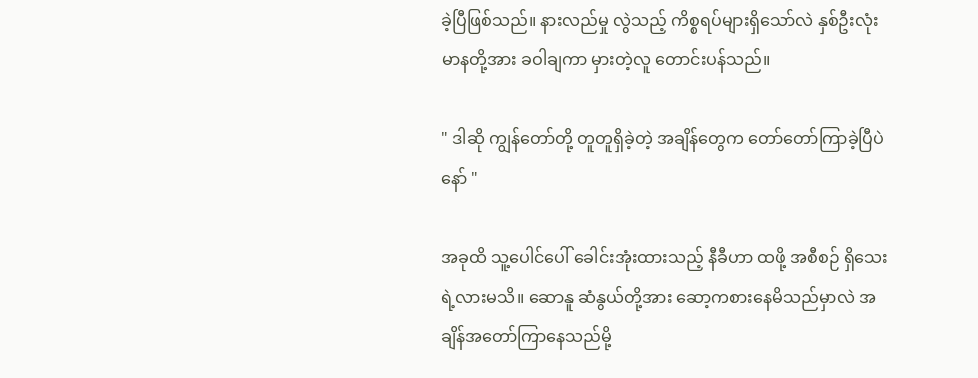ခဲ့ပြီဖြစ်သည်။ နားလည်မှု လွဲသည့် ကိစ္စရပ်များရှိသော်လဲ နှစ်ဦးလုံး မာနတို့အား ခဝါချကာ မှားတဲ့လူ တောင်းပန်သည်။

" ဒါဆို ကျွန်တော်တို့ တူတူရှိခဲ့တဲ့ အချိန်တွေက တော်တော်ကြာခဲ့ပြီပဲနော် "

အခုထိ သူ့ပေါင်ပေါ် ခေါင်းအုံးထားသည့် နီခီဟာ ထဖို့ အစီစဉ် ရှိသေးရဲ့လားမသိ။ ‌ဆောနူ ဆံနွယ်တို့အား ဆော့ကစားနေမိသည်မှာလဲ အချိန်အတော်ကြာနေသည်မို့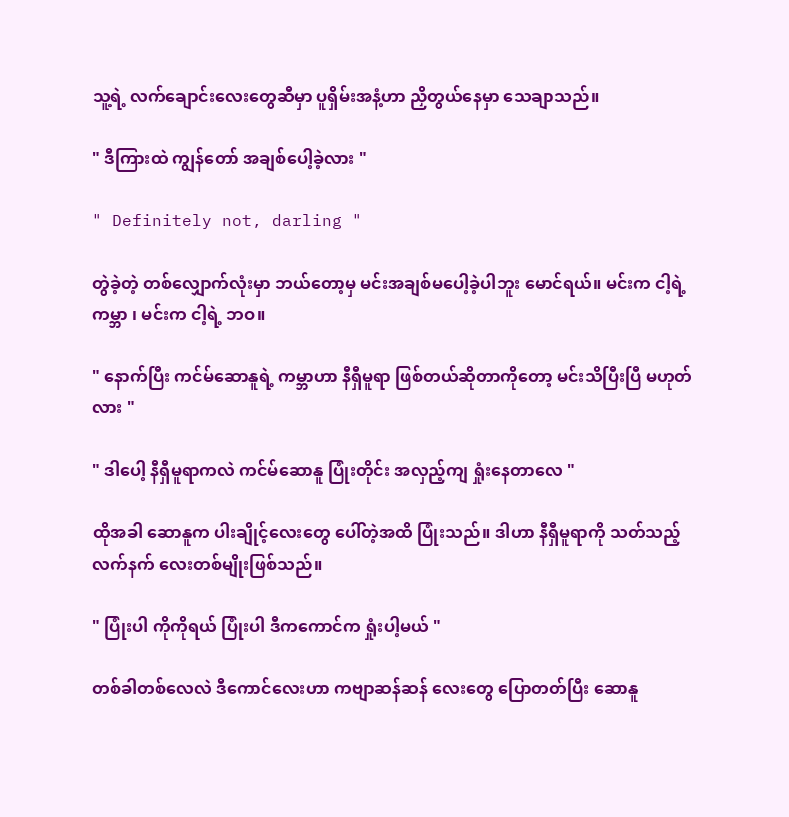သူ့ရဲ့ လက်ချောင်းလေးတွေဆီမှာ ပူရှိမ်းအနံ့ဟာ ညှိ‌တွယ်နေမှာ သေချာသည်။

" ဒီကြားထဲ ကျွန်တော် အချစ်ပေါ့ခဲ့လား "

" Definitely not, darling "

တွဲခဲ့တဲ့ တစ်လျှောက်လုံးမှာ ဘယ်တော့မှ မင်းအချစ်မပေါ့ခဲ့ပါဘူး မောင်ရယ်။ မင်းက ငါ့ရဲ့ကမ္ဘာ ၊ မင်းက ငါ့ရဲ့ ဘဝ။

" နောက်ပြီး ကင်မ်ဆောနူရဲ့ ကမ္ဘာဟာ နီရှီမူရာ ဖြစ်တယ်ဆိုတာ‌ကိုတော့ မင်းသိပြီးပြီ မဟုတ်လား "

" ဒါပေါ့ နီရှီမူရာက‌လဲ ကင်မ်ဆောနူ ပြုံးတိုင်း အလှည့်ကျ ရှုံးနေတာလေ "

ထိုအခါ ဆောနူက ပါးချိုင့်လေးတွေ ပေါ်တဲ့အထိ ပြုံးသည်။ ဒါဟာ နီရှီမူရာကို သတ်သည့် လက်နက် လေးတစ်မျိုးဖြစ်သည်။

" ပြုံးပါ ကိုကိုရယ် ပြုံးပါ ဒီကကောင်က ရှုံးပါ့မယ် "

တစ်ခါတစ်လေလဲ ဒီကောင်လေးဟာ ကဗျာဆန်ဆန် လေးတွေ ပြောတတ်ပြီး ဆောနူ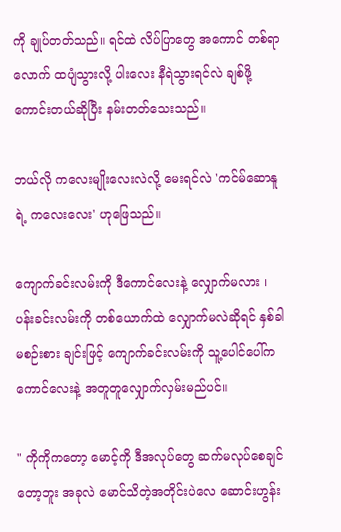ကို ချုပ်တတ်သည်။ ရင်ထဲ လိပ်ပြာတွေ အကောင် တစ်ရာလောက် ထပျံသွားလို့ ပါးလေး နီရဲသွားရင်လဲ ချစ်ဖို့ကောင်းတယ်ဆိုပြီး ‌နမ်းတတ်သေးသည်။

ဘယ်လို ကလေးမျိုးလေးလဲလို့ မေးရင်လဲ 'ကင်မ်ဆောနူရဲ့ ကလေးလေး' ဟုဖြေသည်။

ကျောက်ခင်းလမ်းကို ဒီကောင်လေးနဲ့ လျှောက်မလား ၊ ပန်းခင်းလမ်းကို တစ်ယောက်ထဲ လျှောက်မလဲဆိုရင် နှစ်ခါမစဉ်းစား ချင်းဖြင့် ကျောက်ခင်းလမ်းကို သူ့ပေါင်ပေါ်က ကောင်လေးနဲ့ အတူတူလျှောက်လှမ်းမည်ပင်။

" ကိုကိုကတော့ မောင့်ကို ဒီအလုပ်တွေ ဆက်မလုပ်စေချင်တော့ဘူး အခုလဲ မောင်သိတဲ့အတိုင်းပဲလေ ဆောင်းဟွန်း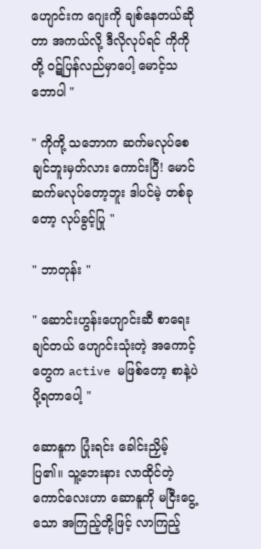ဟျောင်းက ဂျေးကို ချစ်နေတယ်ဆိုတာ အကယ်လို့ ဒီလိုလုပ်ရင် ‌ကိုကိုတို့ ဝဋ်ပြန်လည်‌မှာပေါ့ မောင့်သဘောပါ "

" ကိုကို့ သဘောက ဆက်မလုပ်စေချင်ဘူးမှတ်လား ကောင်းပြီ! မောင်ဆက်မလုပ်တော့ဘူး ဒါပင်မဲ့ တစ်ခုတော့ လုပ်ခွင့်ပြု "

" ဘာတုန်း "

" ဆောင်းဟွန်းဟျောင်းဆီ စာရေးချင်တယ် ဟျောင်းသုံးတဲ့ အကောင့်တွေက active မဖြစ်တော့ စာနဲ့ပဲ ပို့ရတာပေါ့ "

ဆောနူက ပြုံးရင်း ခေါင်းညှိမ့်ပြ၏။ သူ့ဘေးနား လာထိုင်တဲ့ ကောင်လေးဟာ ဆောနူကို မငြီးငွေ့သော အကြည့်တို့ဖြင့် လာကြည့်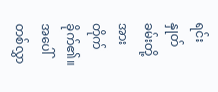ရင်း နှုတ်ခမ်းတို့အား တိုက်ခိုက်၏။ အပေါ်တစ်လွှာ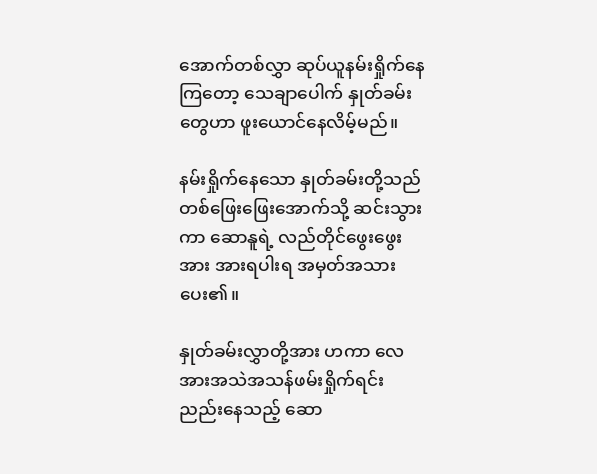အောက်တစ်လွှာ ဆုပ်ယူနမ်းရှိုက်နေကြတော့ သေချာပေါက် နှုတ်ခမ်းတွေဟာ ဖူးယောင်နေလိမ့်မည်။

နမ်းရှိုက်နေသော နှုတ်ခမ်းတို့သည် တစ်ဖြေးဖြေးအောက်သို့ ဆင်းသွားကာ ဆောနူရဲ့ လည်တိုင်ဖွေး‌ဖွေးအား အားရပါးရ အမှတ်အသားပေး၏။

နှုတ်ခမ်းလွှာတို့အား ဟကာ လေအားအသဲအသန်ဖမ်းရှိုက်ရင်း ညည်းနေသည့် ဆော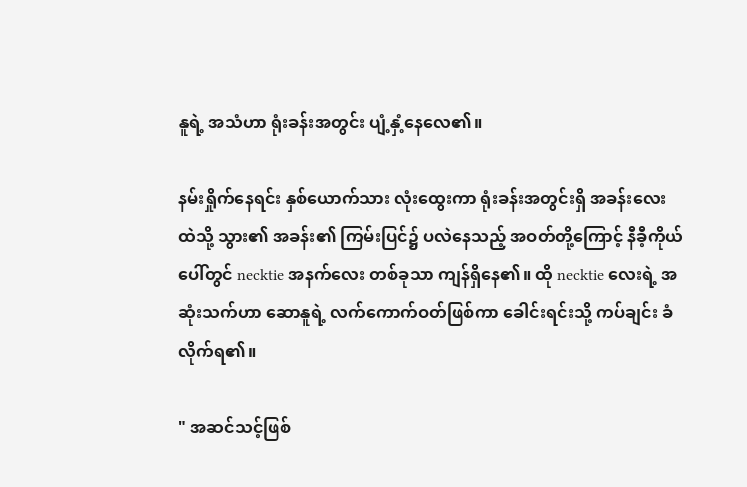နူရဲ့ အသံဟာ ရုံးခန်းအတွင်း ပျံ့နှံ့နေလေ၏။

နမ်းရှိုက်နေရင်း နှစ်ယောက်သား လုံးထွေးကာ ရုံးခန်းအတွင်းရှိ အခန်းလေးထဲသို့ သွား၏ အခန်း၏ ကြမ်းပြင်၌ ပလဲနေသည့် အဝတ်တို့ကြောင့် နီခီ့ကိုယ်ပေါ်တွင် necktie အနက်လေး တစ်ခုသာ ကျန်ရှိနေ၏။ ထို necktie လေးရဲ့ အဆုံးသက်ဟာ ဆောနူရဲ့ လက်ကောက်ဝတ်ဖြစ်ကာ ခေါင်းရင်းသို့ ကပ်ချင်း ခံလိုက်ရ၏။

" အဆင်သင့်ဖြစ်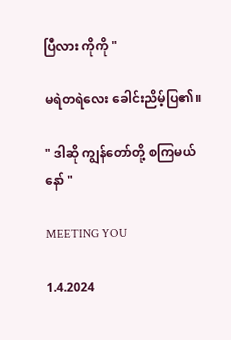ပြီလား ကိုကို "

မရဲတရဲလေး ခေါင်းညိမ့်ပြ၏။

" ဒါဆို ကျွန်တော်တို့ စကြမယ်နော် "

MEETING YOU

1.4.2024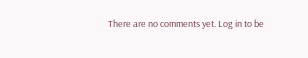There are no comments yet. Log in to be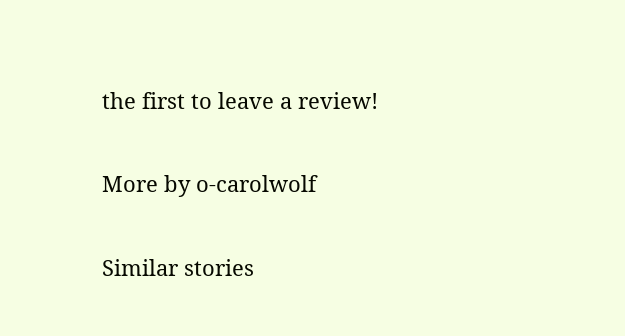the first to leave a review!

More by o-carolwolf

Similar stories